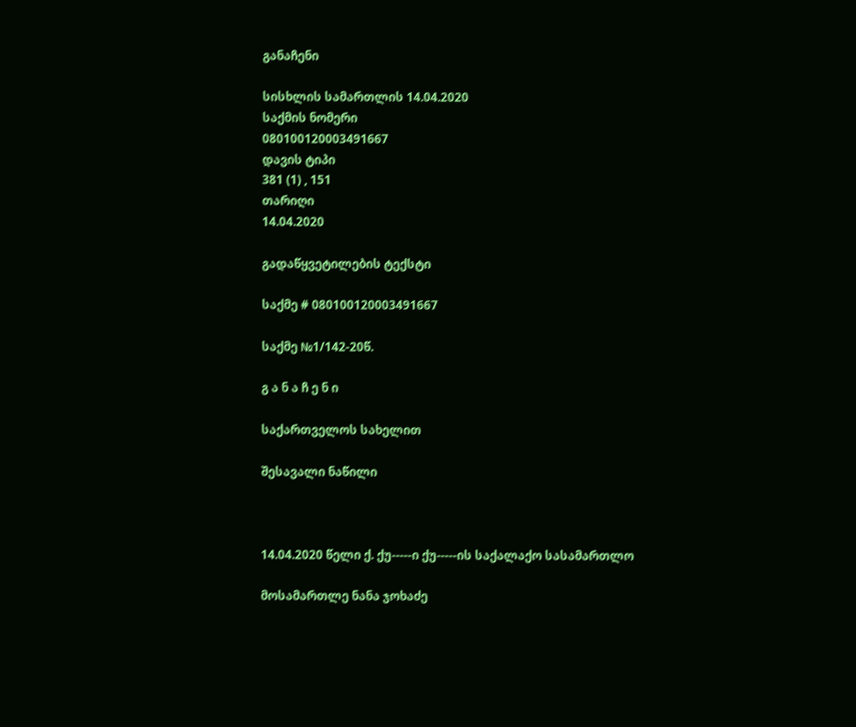განაჩენი

სისხლის სამართლის 14.04.2020
საქმის ნომერი
080100120003491667
დავის ტიპი
381 (1) , 151
თარიღი
14.04.2020

გადაწყვეტილების ტექსტი

საქმე # 080100120003491667

საქმე №1/142-20წ.

გ ა ნ ა ჩ ე ნ ი

საქართველოს სახელით

შესავალი ნაწილი



14.04.2020 წელი ქ. ქუ-----ი ქუ-----ის საქალაქო სასამართლო

მოსამართლე ნანა ჯოხაძე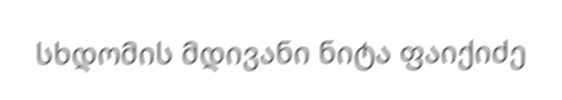სხდომის მდივანი ნიტა ფაიქიძე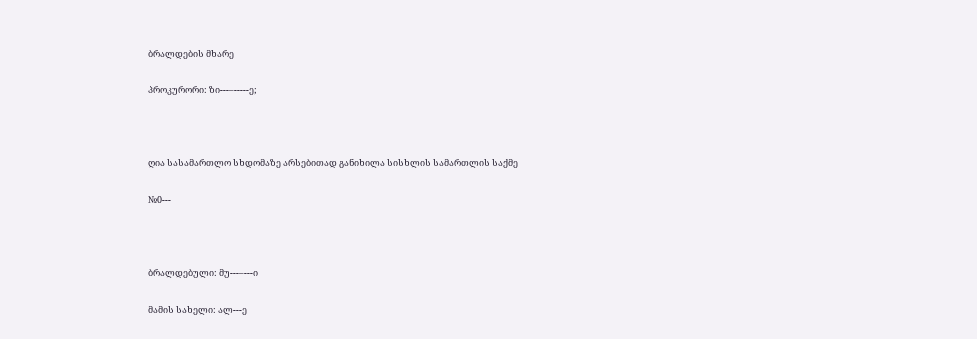ბრალდების მხარე

პროკურორი: ზი---–-----ე;



ღია სასამართლო სხდომაზე არსებითად განიხილა სისხლის სამართლის საქმე

№0---



ბრალდებული: მუ---–---ი

მამის სახელი: ალ---ე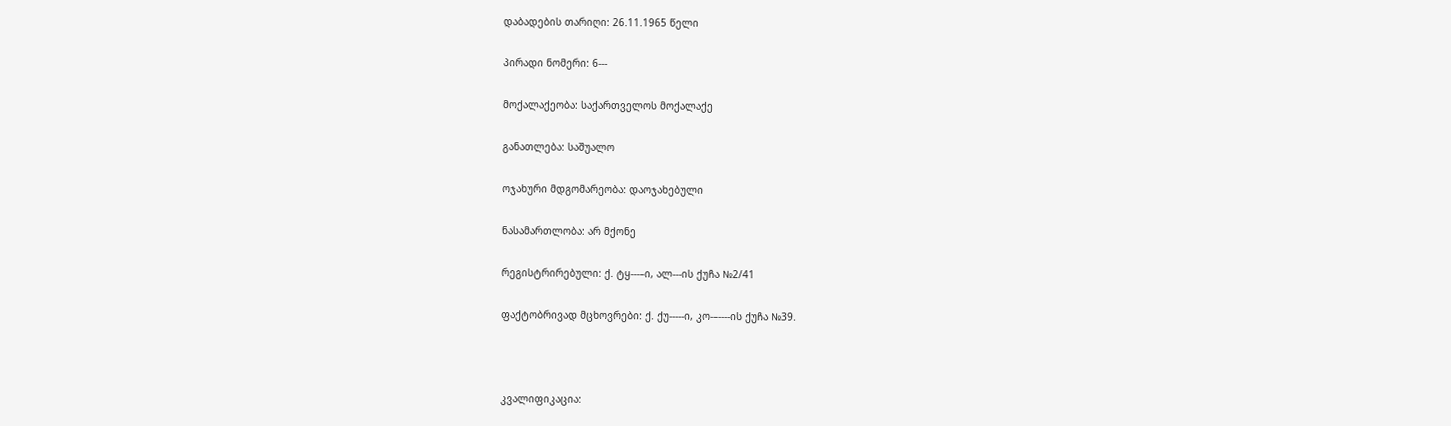დაბადების თარიღი: 26.11.1965 წელი

პირადი ნომერი: 6---

მოქალაქეობა: საქართველოს მოქალაქე

განათლება: საშუალო

ოჯახური მდგომარეობა: დაოჯახებული

ნასამართლობა: არ მქონე

რეგისტრირებული: ქ. ტყ---–ი, ალ---ის ქუჩა №2/41

ფაქტობრივად მცხოვრები: ქ. ქუ-----ი, კო-–----ის ქუჩა №39.



კვალიფიკაცია: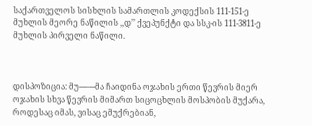საქართველოს სისხლის სამართლის კოდექსის 111-151-ე მუხლის მეორე ნაწილის ,,დ’’ ქვეპუნქტი და სსკ-ის 111-3811-ე მუხლის პირველი ნაწილი.



დისპოზიცია: მუ---–---მა ჩაიდინა ოჯახის ერთი წევრის მიერ ოჯახის სხვა წევრის მიმართ სიცოცხლის მოსპობის მუქარა, როდესაც იმას, ვისაც ემუქრებიან,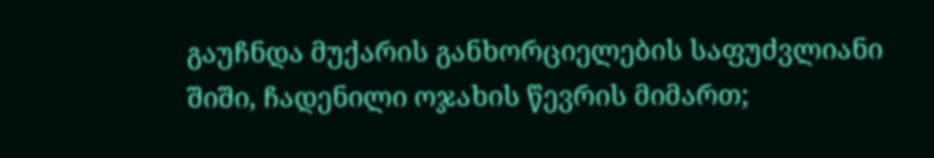გაუჩნდა მუქარის განხორციელების საფუძვლიანი შიში, ჩადენილი ოჯახის წევრის მიმართ;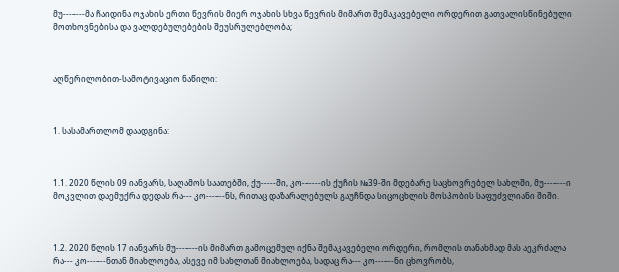მუ---–---მა ჩაიდინა ოჯახის ერთი წევრის მიერ ოჯახის სხვა წევრის მიმართ შემაკავებელი ორდერით გათვალისწინებული მოთხოვნებისა და ვალდებულებების შეუსრულებლობა;



აღწერილობით-სამოტივაციო ნაწილი:



1. სასამართლომ დაადგინა:



1.1. 2020 წლის 09 იანვარს, საღამოს საათებში, ქუ-----ში, კო-–----ის ქუჩის №39-ში მდებარე საცხოვრებელ სახლში, მუ---–---ი მოკვლით დაემუქრა დედას რა--- კო---–--ნს, რითაც დაზარალებულს გაუჩნდა სიცოცხლის მოსპობის საფუძვლიანი შიში.



1.2. 2020 წლის 17 იანვარს მუ---–---ის მიმართ გამოცემულ იქნა შემაკავებელი ორდერი, რომლის თანახმად მას აეკრძალა რა--- კო---–--ნთან მიახლოება, ასევე იმ სახლთან მიახლოება, სადაც რა--- კო---–--ნი ცხოვრობს,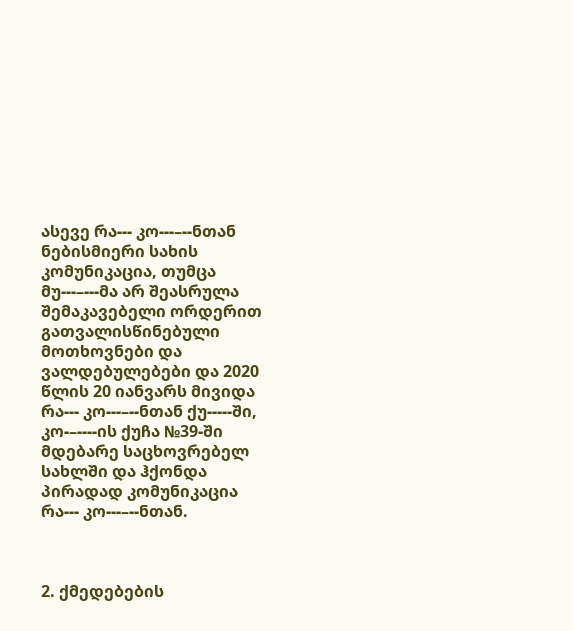ასევე რა--- კო---–--ნთან ნებისმიერი სახის კომუნიკაცია, თუმცა მუ---–---მა არ შეასრულა შემაკავებელი ორდერით გათვალისწინებული მოთხოვნები და ვალდებულებები და 2020 წლის 20 იანვარს მივიდა რა--- კო---–--ნთან ქუ-----ში, კო-–----ის ქუჩა №39-ში მდებარე საცხოვრებელ სახლში და ჰქონდა პირადად კომუნიკაცია რა--- კო---–--ნთან.



2. ქმედებების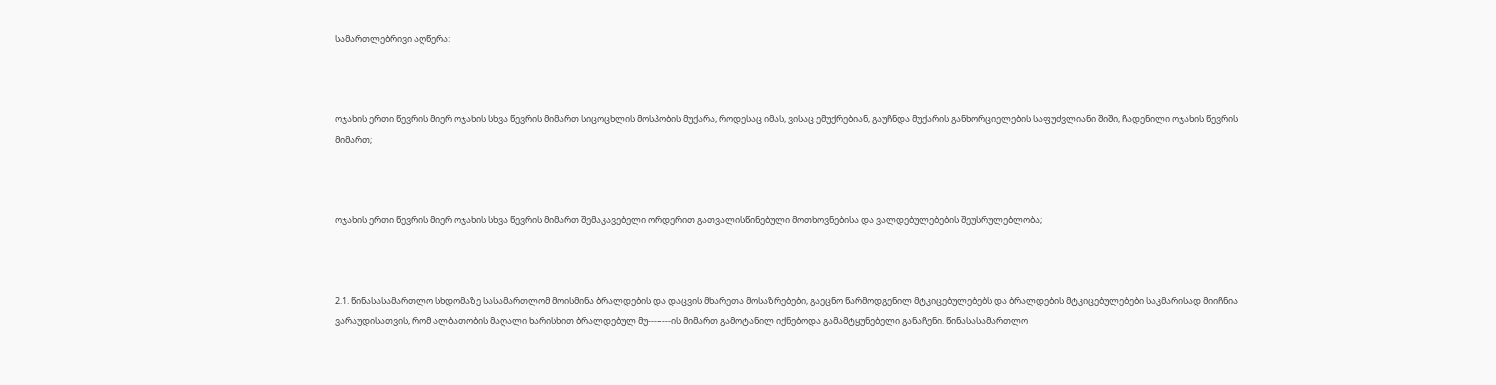სამართლებრივი აღწერა:



ოჯახის ერთი წევრის მიერ ოჯახის სხვა წევრის მიმართ სიცოცხლის მოსპობის მუქარა, როდესაც იმას, ვისაც ემუქრებიან, გაუჩნდა მუქარის განხორციელების საფუძვლიანი შიში, ჩადენილი ოჯახის წევრის მიმართ;



ოჯახის ერთი წევრის მიერ ოჯახის სხვა წევრის მიმართ შემაკავებელი ორდერით გათვალისწინებული მოთხოვნებისა და ვალდებულებების შეუსრულებლობა;



2.1. წინასასამართლო სხდომაზე სასამართლომ მოისმინა ბრალდების და დაცვის მხარეთა მოსაზრებები, გაეცნო წარმოდგენილ მტკიცებულებებს და ბრალდების მტკიცებულებები საკმარისად მიიჩნია ვარაუდისათვის, რომ ალბათობის მაღალი ხარისხით ბრალდებულ მუ---–---ის მიმართ გამოტანილ იქნებოდა გამამტყუნებელი განაჩენი. წინასასამართლო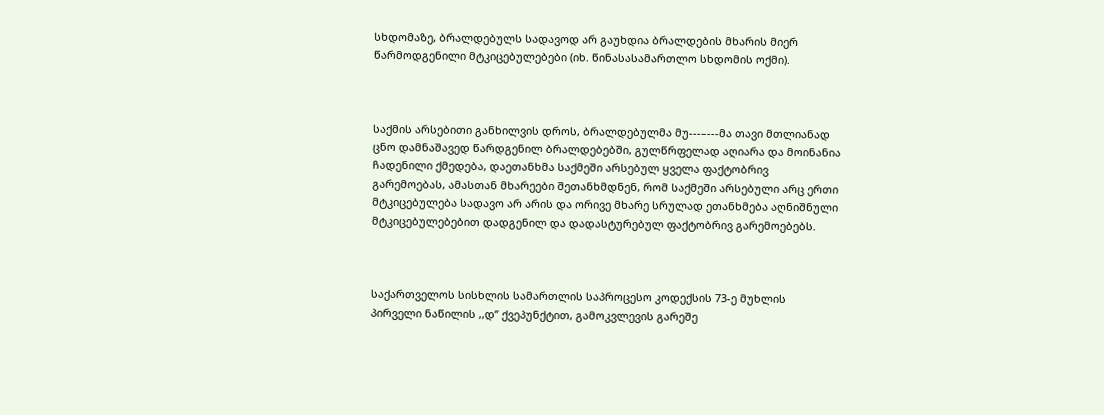სხდომაზე, ბრალდებულს სადავოდ არ გაუხდია ბრალდების მხარის მიერ წარმოდგენილი მტკიცებულებები (იხ. წინასასამართლო სხდომის ოქმი).



საქმის არსებითი განხილვის დროს, ბრალდებულმა მუ---–---მა თავი მთლიანად ცნო დამნაშავედ წარდგენილ ბრალდებებში, გულწრფელად აღიარა და მოინანია ჩადენილი ქმედება, დაეთანხმა საქმეში არსებულ ყველა ფაქტობრივ გარემოებას, ამასთან მხარეები შეთანხმდნენ, რომ საქმეში არსებული არც ერთი მტკიცებულება სადავო არ არის და ორივე მხარე სრულად ეთანხმება აღნიშნული მტკიცებულებებით დადგენილ და დადასტურებულ ფაქტობრივ გარემოებებს.



საქართველოს სისხლის სამართლის საპროცესო კოდექსის 73-ე მუხლის პირველი ნაწილის ,,დ’’ ქვეპუნქტით, გამოკვლევის გარეშე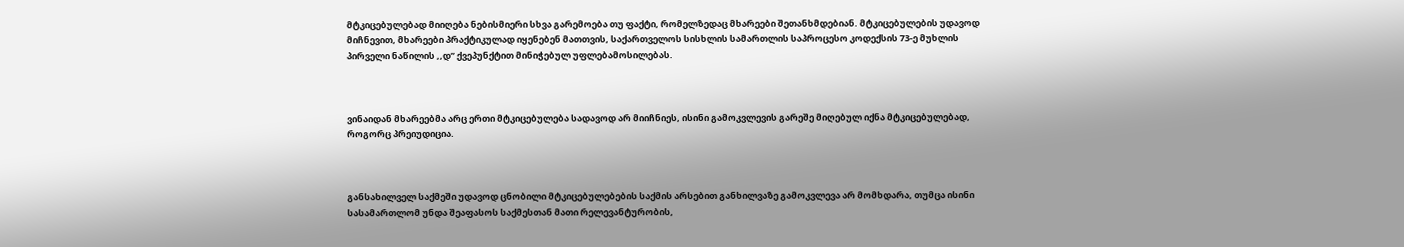მტკიცებულებად მიიღება ნებისმიერი სხვა გარემოება თუ ფაქტი, რომელზედაც მხარეები შეთანხმდებიან. მტკიცებულების უდავოდ მიჩნევით, მხარეები პრაქტიკულად იყენებენ მათთვის, საქართველოს სისხლის სამართლის საპროცესო კოდექსის 73-ე მუხლის პირველი ნაწილის ,,დ’’ ქვეპუნქტით მინიჭებულ უფლებამოსილებას.



ვინაიდან მხარეებმა არც ერთი მტკიცებულება სადავოდ არ მიიჩნიეს, ისინი გამოკვლევის გარეშე მიღებულ იქნა მტკიცებულებად, როგორც პრეიუდიცია.



განსახილველ საქმეში უდავოდ ცნობილი მტკიცებულებების საქმის არსებით განხილვაზე გამოკვლევა არ მომხდარა, თუმცა ისინი სასამართლომ უნდა შეაფასოს საქმესთან მათი რელევანტურობის,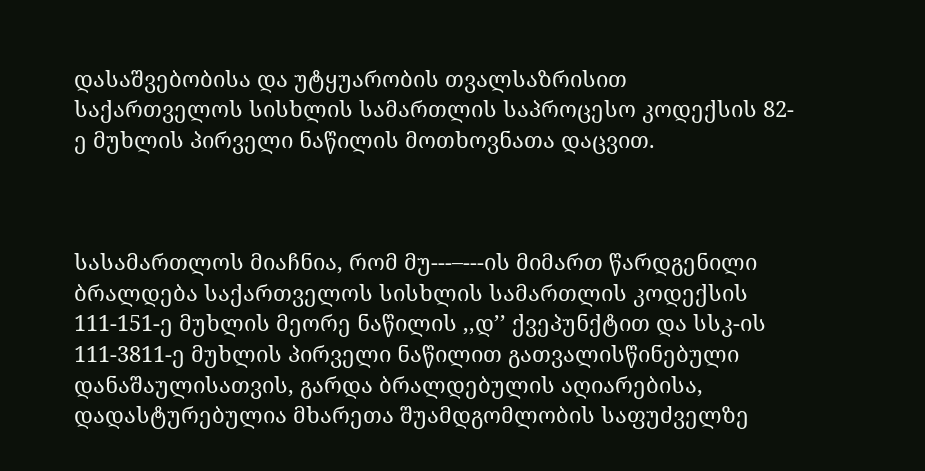დასაშვებობისა და უტყუარობის თვალსაზრისით საქართველოს სისხლის სამართლის საპროცესო კოდექსის 82-ე მუხლის პირველი ნაწილის მოთხოვნათა დაცვით.



სასამართლოს მიაჩნია, რომ მუ---–---ის მიმართ წარდგენილი ბრალდება საქართველოს სისხლის სამართლის კოდექსის 111-151-ე მუხლის მეორე ნაწილის ,,დ’’ ქვეპუნქტით და სსკ-ის 111-3811-ე მუხლის პირველი ნაწილით გათვალისწინებული დანაშაულისათვის, გარდა ბრალდებულის აღიარებისა, დადასტურებულია მხარეთა შუამდგომლობის საფუძველზე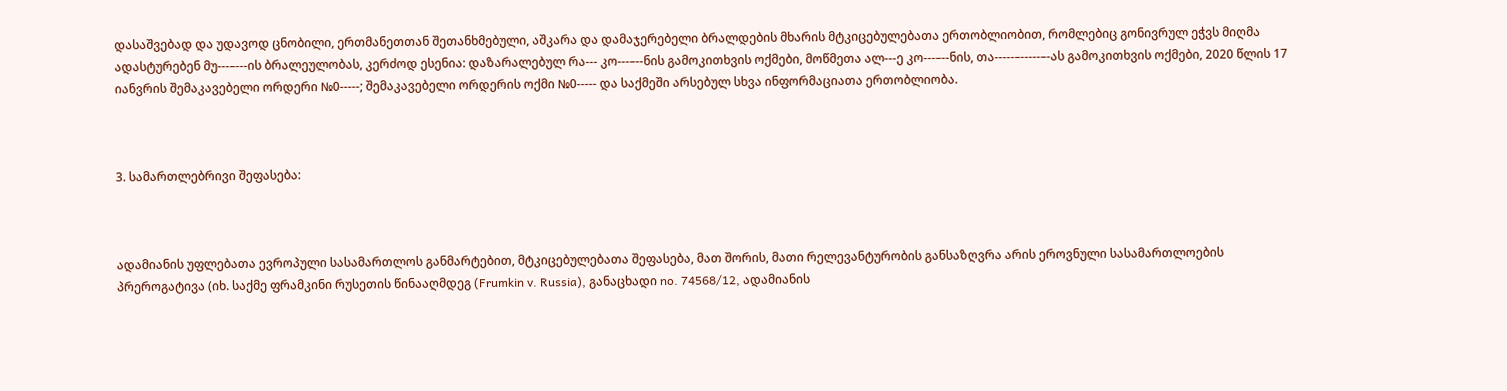დასაშვებად და უდავოდ ცნობილი, ერთმანეთთან შეთანხმებული, აშკარა და დამაჯერებელი ბრალდების მხარის მტკიცებულებათა ერთობლიობით, რომლებიც გონივრულ ეჭვს მიღმა ადასტურებენ მუ---–---ის ბრალეულობას, კერძოდ ესენია: დაზარალებულ რა--- კო---–--ნის გამოკითხვის ოქმები, მოწმეთა ალ---ე კო---–--ნის, თა-----–-----–-ას გამოკითხვის ოქმები, 2020 წლის 17 იანვრის შემაკავებელი ორდერი №0-----; შემაკავებელი ორდერის ოქმი №0----- და საქმეში არსებულ სხვა ინფორმაციათა ერთობლიობა.



3. სამართლებრივი შეფასება:



ადამიანის უფლებათა ევროპული სასამართლოს განმარტებით, მტკიცებულებათა შეფასება, მათ შორის, მათი რელევანტურობის განსაზღვრა არის ეროვნული სასამართლოების პრეროგატივა (იხ. საქმე ფრამკინი რუსეთის წინააღმდეგ (Frumkin v. Russia), განაცხადი no. 74568/12, ადამიანის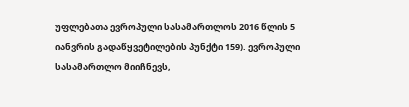უფლებათა ევროპული სასამართლოს 2016 წლის 5 იანვრის გადაწყვეტილების პუნქტი 159). ევროპული სასამართლო მიიჩნევს,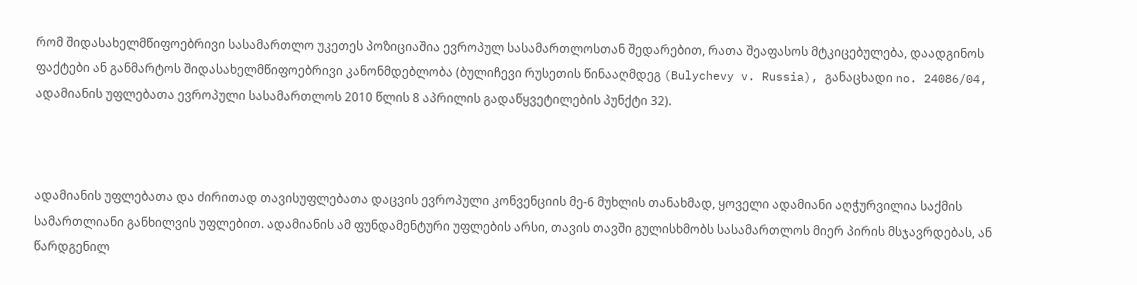რომ შიდასახელმწიფოებრივი სასამართლო უკეთეს პოზიციაშია ევროპულ სასამართლოსთან შედარებით, რათა შეაფასოს მტკიცებულება, დაადგინოს ფაქტები ან განმარტოს შიდასახელმწიფოებრივი კანონმდებლობა (ბულიჩევი რუსეთის წინააღმდეგ (Bulychevy v. Russia), განაცხადი no. 24086/04, ადამიანის უფლებათა ევროპული სასამართლოს 2010 წლის 8 აპრილის გადაწყვეტილების პუნქტი 32).



ადამიანის უფლებათა და ძირითად თავისუფლებათა დაცვის ევროპული კონვენციის მე-6 მუხლის თანახმად, ყოველი ადამიანი აღჭურვილია საქმის სამართლიანი განხილვის უფლებით. ადამიანის ამ ფუნდამენტური უფლების არსი, თავის თავში გულისხმობს სასამართლოს მიერ პირის მსჯავრდებას, ან წარდგენილ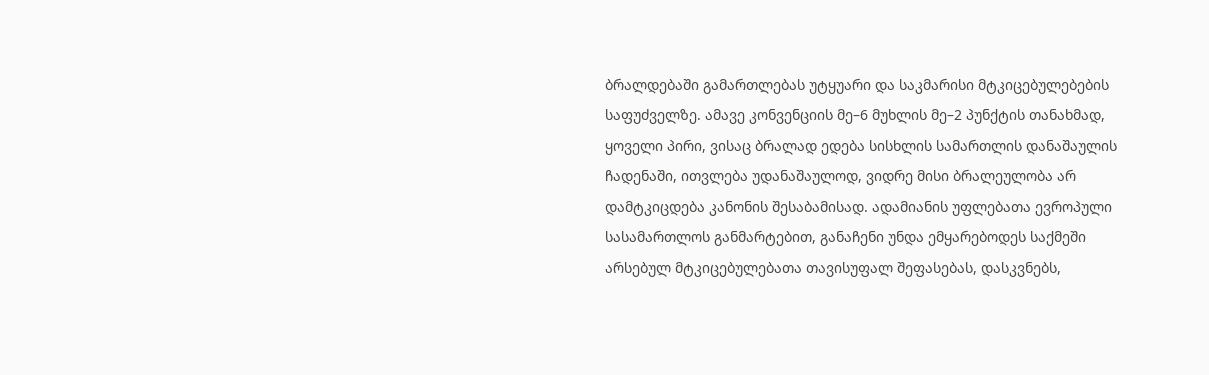ბრალდებაში გამართლებას უტყუარი და საკმარისი მტკიცებულებების საფუძველზე. ამავე კონვენციის მე–6 მუხლის მე–2 პუნქტის თანახმად, ყოველი პირი, ვისაც ბრალად ედება სისხლის სამართლის დანაშაულის ჩადენაში, ითვლება უდანაშაულოდ, ვიდრე მისი ბრალეულობა არ დამტკიცდება კანონის შესაბამისად. ადამიანის უფლებათა ევროპული სასამართლოს განმარტებით, განაჩენი უნდა ემყარებოდეს საქმეში არსებულ მტკიცებულებათა თავისუფალ შეფასებას, დასკვნებს,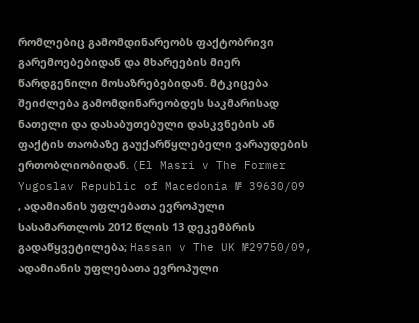რომლებიც გამომდინარეობს ფაქტობრივი გარემოებებიდან და მხარეების მიერ წარდგენილი მოსაზრებებიდან. მტკიცება შეიძლება გამომდინარეობდეს საკმარისად ნათელი და დასაბუთებული დასკვნების ან ფაქტის თაობაზე გაუქარწყლებელი ვარაუდების ერთობლიობიდან. (El Masri v The Former Yugoslav Republic of Macedonia № 39630/09 , ადამიანის უფლებათა ევროპული სასამართლოს 2012 წლის 13 დეკემბრის გადაწყვეტილება; Hassan v The UK №29750/09, ადამიანის უფლებათა ევროპული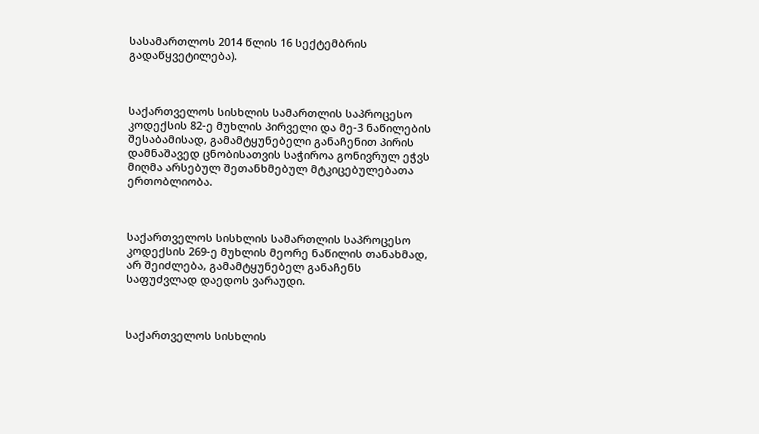სასამართლოს 2014 წლის 16 სექტემბრის გადაწყვეტილება).



საქართველოს სისხლის სამართლის საპროცესო კოდექსის 82-ე მუხლის პირველი და მე-3 ნაწილების შესაბამისად, გამამტყუნებელი განაჩენით პირის დამნაშავედ ცნობისათვის საჭიროა გონივრულ ეჭვს მიღმა არსებულ შეთანხმებულ მტკიცებულებათა ერთობლიობა.



საქართველოს სისხლის სამართლის საპროცესო კოდექსის 269-ე მუხლის მეორე ნაწილის თანახმად, არ შეიძლება, გამამტყუნებელ განაჩენს საფუძვლად დაედოს ვარაუდი.



საქართველოს სისხლის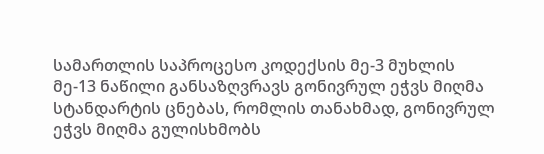სამართლის საპროცესო კოდექსის მე-3 მუხლის მე-13 ნაწილი განსაზღვრავს გონივრულ ეჭვს მიღმა სტანდარტის ცნებას, რომლის თანახმად, გონივრულ ეჭვს მიღმა გულისხმობს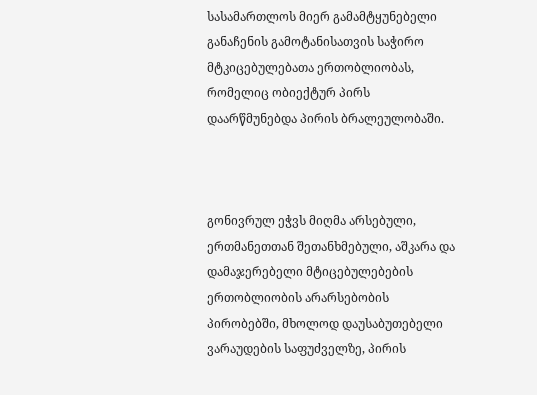სასამართლოს მიერ გამამტყუნებელი განაჩენის გამოტანისათვის საჭირო მტკიცებულებათა ერთობლიობას, რომელიც ობიექტურ პირს დაარწმუნებდა პირის ბრალეულობაში.



გონივრულ ეჭვს მიღმა არსებული, ერთმანეთთან შეთანხმებული, აშკარა და დამაჯერებელი მტიცებულებების ერთობლიობის არარსებობის პირობებში, მხოლოდ დაუსაბუთებელი ვარაუდების საფუძველზე, პირის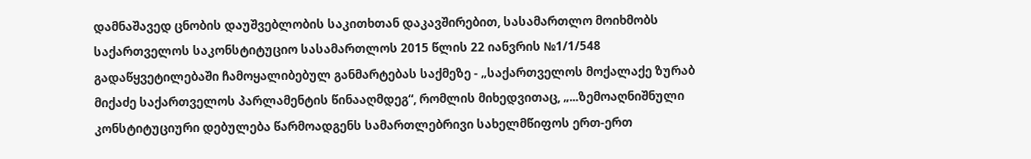დამნაშავედ ცნობის დაუშვებლობის საკითხთან დაკავშირებით, სასამართლო მოიხმობს საქართველოს საკონსტიტუციო სასამართლოს 2015 წლის 22 იანვრის №1/1/548 გადაწყვეტილებაში ჩამოყალიბებულ განმარტებას საქმეზე - „საქართველოს მოქალაქე ზურაბ მიქაძე საქართველოს პარლამენტის წინააღმდეგ“, რომლის მიხედვითაც, „...ზემოაღნიშნული კონსტიტუციური დებულება წარმოადგენს სამართლებრივი სახელმწიფოს ერთ-ერთ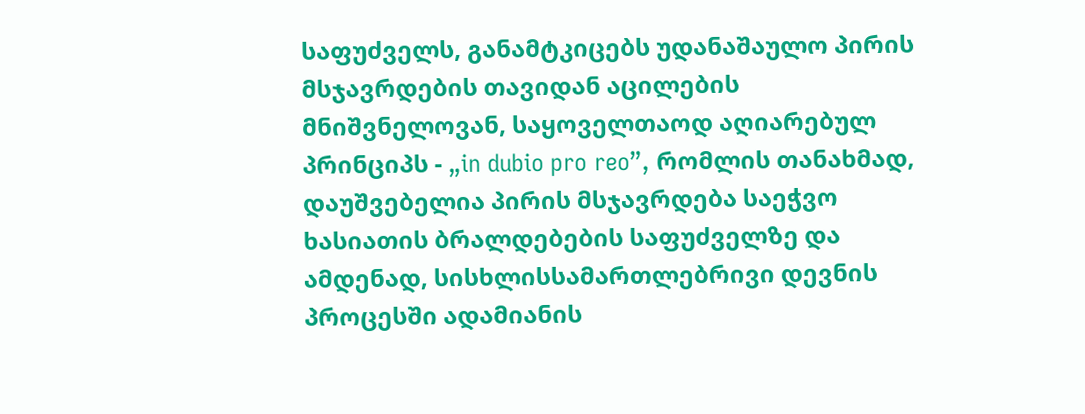საფუძველს, განამტკიცებს უდანაშაულო პირის მსჯავრდების თავიდან აცილების მნიშვნელოვან, საყოველთაოდ აღიარებულ პრინციპს - „in dubio pro reo”, რომლის თანახმად, დაუშვებელია პირის მსჯავრდება საეჭვო ხასიათის ბრალდებების საფუძველზე და ამდენად, სისხლისსამართლებრივი დევნის პროცესში ადამიანის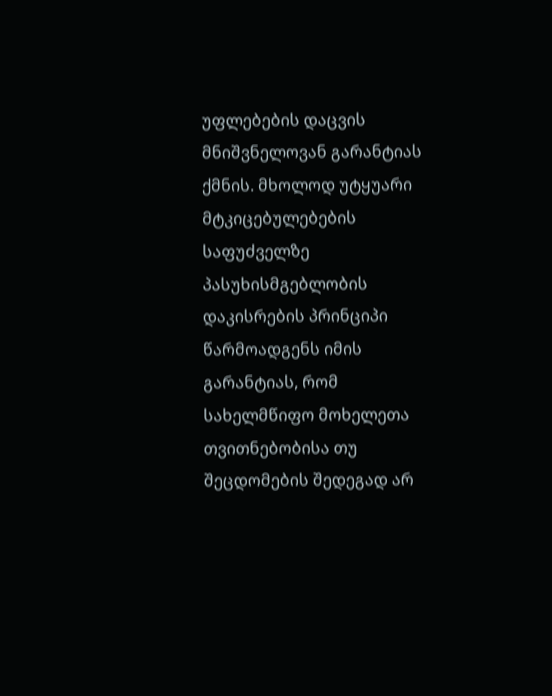უფლებების დაცვის მნიშვნელოვან გარანტიას ქმნის. მხოლოდ უტყუარი მტკიცებულებების საფუძველზე პასუხისმგებლობის დაკისრების პრინციპი წარმოადგენს იმის გარანტიას, რომ სახელმწიფო მოხელეთა თვითნებობისა თუ შეცდომების შედეგად არ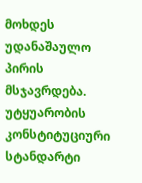მოხდეს უდანაშაულო პირის მსჯავრდება. უტყუარობის კონსტიტუციური სტანდარტი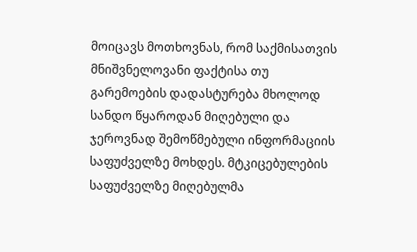მოიცავს მოთხოვნას, რომ საქმისათვის მნიშვნელოვანი ფაქტისა თუ გარემოების დადასტურება მხოლოდ სანდო წყაროდან მიღებული და ჯეროვნად შემოწმებული ინფორმაციის საფუძველზე მოხდეს. მტკიცებულების საფუძველზე მიღებულმა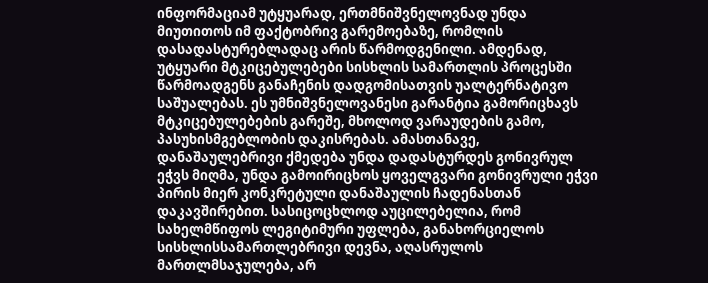ინფორმაციამ უტყუარად, ერთმნიშვნელოვნად უნდა მიუთითოს იმ ფაქტობრივ გარემოებაზე, რომლის დასადასტურებლადაც არის წარმოდგენილი. ამდენად, უტყუარი მტკიცებულებები სისხლის სამართლის პროცესში წარმოადგენს განაჩენის დადგომისათვის უალტერნატივო საშუალებას. ეს უმნიშვნელოვანესი გარანტია გამორიცხავს მტკიცებულებების გარეშე, მხოლოდ ვარაუდების გამო, პასუხისმგებლობის დაკისრებას. ამასთანავე, დანაშაულებრივი ქმედება უნდა დადასტურდეს გონივრულ ეჭვს მიღმა, უნდა გამოირიცხოს ყოველგვარი გონივრული ეჭვი პირის მიერ კონკრეტული დანაშაულის ჩადენასთან დაკავშირებით. სასიცოცხლოდ აუცილებელია, რომ სახელმწიფოს ლეგიტიმური უფლება, განახორციელოს სისხლისსამართლებრივი დევნა, აღასრულოს მართლმსაჯულება, არ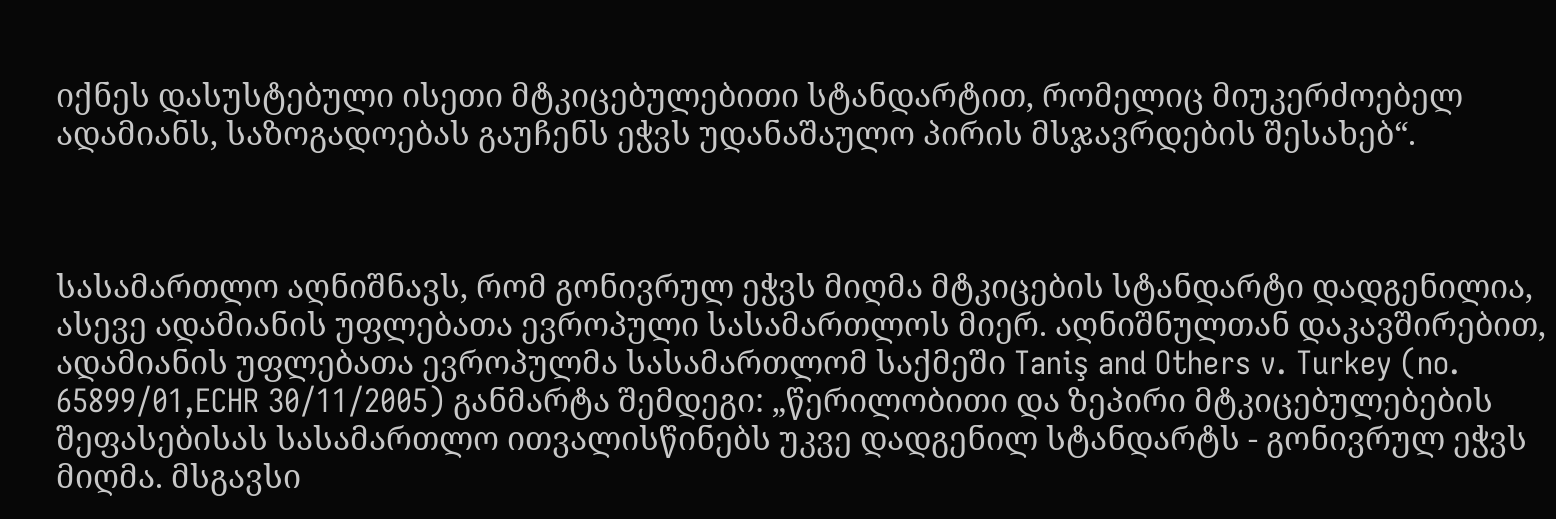იქნეს დასუსტებული ისეთი მტკიცებულებითი სტანდარტით, რომელიც მიუკერძოებელ ადამიანს, საზოგადოებას გაუჩენს ეჭვს უდანაშაულო პირის მსჯავრდების შესახებ“.



სასამართლო აღნიშნავს, რომ გონივრულ ეჭვს მიღმა მტკიცების სტანდარტი დადგენილია, ასევე ადამიანის უფლებათა ევროპული სასამართლოს მიერ. აღნიშნულთან დაკავშირებით, ადამიანის უფლებათა ევროპულმა სასამართლომ საქმეში Taniş and Others v. Turkey (no. 65899/01,ECHR 30/11/2005) განმარტა შემდეგი: „წერილობითი და ზეპირი მტკიცებულებების შეფასებისას სასამართლო ითვალისწინებს უკვე დადგენილ სტანდარტს - გონივრულ ეჭვს მიღმა. მსგავსი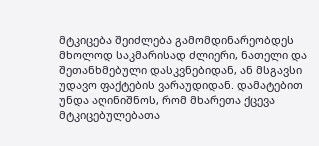მტკიცება შეიძლება გამომდინარეობდეს მხოლოდ საკმარისად ძლიერი, ნათელი და შეთანხმებული დასკვნებიდან, ან მსგავსი უდავო ფაქტების ვარაუდიდან. დამატებით უნდა აღინიშნოს, რომ მხარეთა ქცევა მტკიცებულებათა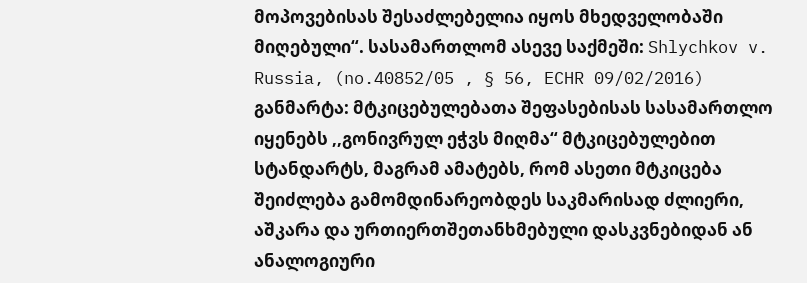მოპოვებისას შესაძლებელია იყოს მხედველობაში მიღებული“. სასამართლომ ასევე საქმეში: Shlychkov v. Russia, (no.40852/05 , § 56, ECHR 09/02/2016) განმარტა: მტკიცებულებათა შეფასებისას სასამართლო იყენებს ,,გონივრულ ეჭვს მიღმა“ მტკიცებულებით სტანდარტს, მაგრამ ამატებს, რომ ასეთი მტკიცება შეიძლება გამომდინარეობდეს საკმარისად ძლიერი, აშკარა და ურთიერთშეთანხმებული დასკვნებიდან ან ანალოგიური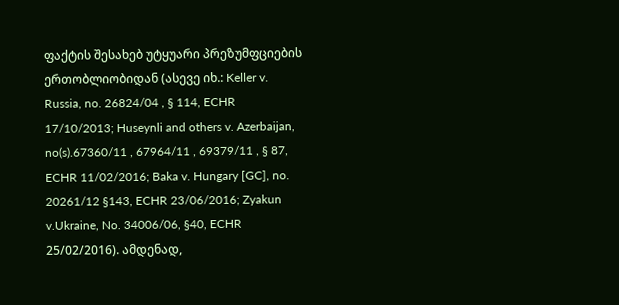ფაქტის შესახებ უტყუარი პრეზუმფციების ერთობლიობიდან (ასევე იხ.: Keller v. Russia, no. 26824/04 , § 114, ECHR 17/10/2013; Huseynli and others v. Azerbaijan, no(s).67360/11 , 67964/11 , 69379/11 , § 87, ECHR 11/02/2016; Baka v. Hungary [GC], no. 20261/12 §143, ECHR 23/06/2016; Zyakun v.Ukraine, No. 34006/06, §40, ECHR 25/02/2016). ამდენად,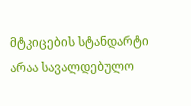მტკიცების სტანდარტი არაა სავალდებულო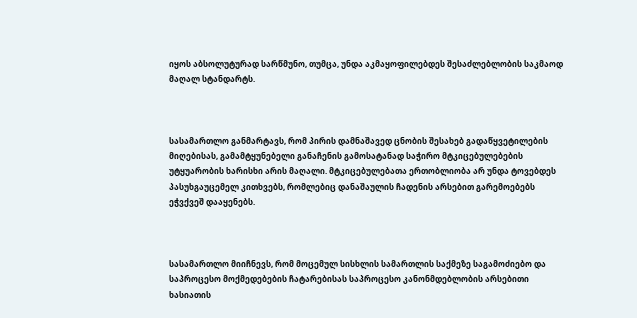იყოს აბსოლუტურად სარწმუნო, თუმცა, უნდა აკმაყოფილებდეს შესაძლებლობის საკმაოდ მაღალ სტანდარტს.



სასამართლო განმარტავს, რომ პირის დამნაშავედ ცნობის შესახებ გადაწყვეტილების მიღებისას, გამამტყუნებელი განაჩენის გამოსატანად საჭირო მტკიცებულებების უტყუარობის ხარისხი არის მაღალი. მტკიცებულებათა ერთობლიობა არ უნდა ტოვებდეს პასუხგაუცემელ კითხვებს, რომლებიც დანაშაულის ჩადენის არსებით გარემოებებს ეჭვქვეშ დააყენებს.



სასამართლო მიიჩნევს, რომ მოცემულ სისხლის სამართლის საქმეზე საგამოძიებო და საპროცესო მოქმედებების ჩატარებისას საპროცესო კანონმდებლობის არსებითი ხასიათის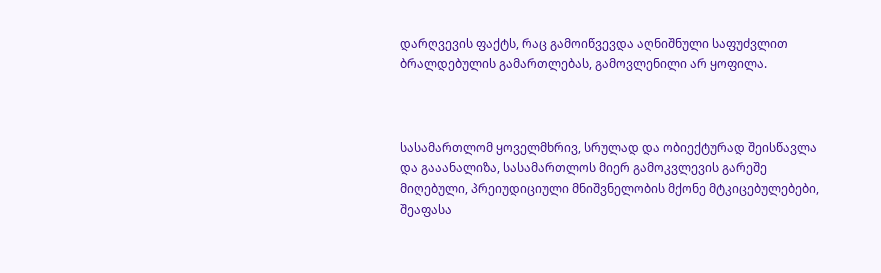დარღვევის ფაქტს, რაც გამოიწვევდა აღნიშნული საფუძვლით ბრალდებულის გამართლებას, გამოვლენილი არ ყოფილა.



სასამართლომ ყოველმხრივ, სრულად და ობიექტურად შეისწავლა და გააანალიზა, სასამართლოს მიერ გამოკვლევის გარეშე მიღებული, პრეიუდიციული მნიშვნელობის მქონე მტკიცებულებები, შეაფასა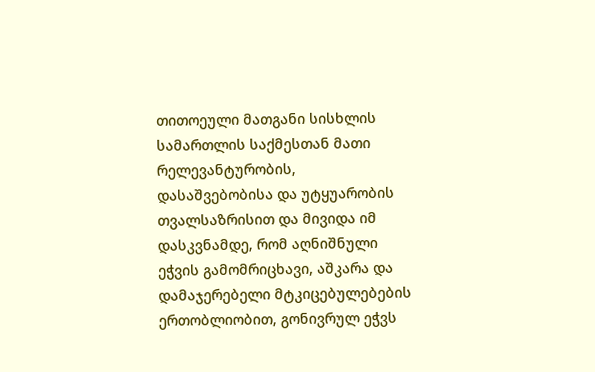თითოეული მათგანი სისხლის სამართლის საქმესთან მათი რელევანტურობის, დასაშვებობისა და უტყუარობის თვალსაზრისით და მივიდა იმ დასკვნამდე, რომ აღნიშნული ეჭვის გამომრიცხავი, აშკარა და დამაჯერებელი მტკიცებულებების ერთობლიობით, გონივრულ ეჭვს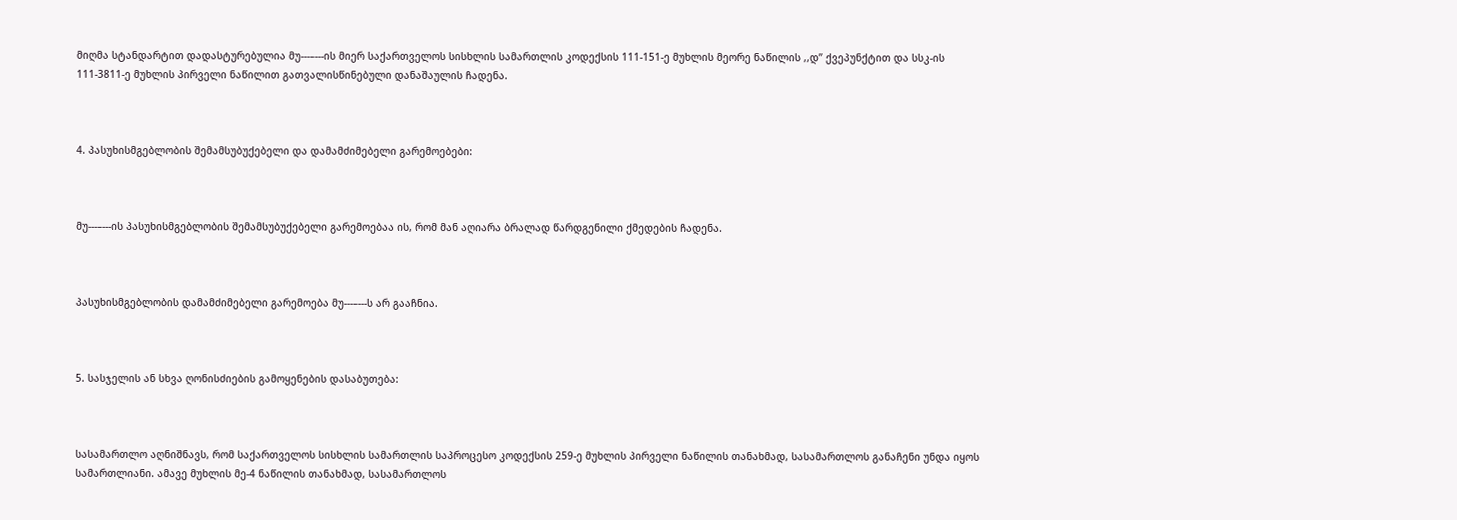მიღმა სტანდარტით დადასტურებულია მუ---–---ის მიერ საქართველოს სისხლის სამართლის კოდექსის 111-151-ე მუხლის მეორე ნაწილის ,,დ’’ ქვეპუნქტით და სსკ-ის 111-3811-ე მუხლის პირველი ნაწილით გათვალისწინებული დანაშაულის ჩადენა.



4. პასუხისმგებლობის შემამსუბუქებელი და დამამძიმებელი გარემოებები:



მუ---–---ის პასუხისმგებლობის შემამსუბუქებელი გარემოებაა ის, რომ მან აღიარა ბრალად წარდგენილი ქმედების ჩადენა.



პასუხისმგებლობის დამამძიმებელი გარემოება მუ---–---ს არ გააჩნია.



5. სასჯელის ან სხვა ღონისძიების გამოყენების დასაბუთება:



სასამართლო აღნიშნავს, რომ საქართველოს სისხლის სამართლის საპროცესო კოდექსის 259-ე მუხლის პირველი ნაწილის თანახმად, სასამართლოს განაჩენი უნდა იყოს სამართლიანი. ამავე მუხლის მე-4 ნაწილის თანახმად, სასამართლოს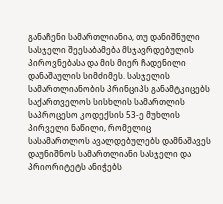განაჩენი სამართლიანია, თუ დანიშნული სასჯელი შეესაბამება მსჯავრდებულის პიროვნებასა და მის მიერ ჩადენილი დანაშაულის სიმძიმეს. სასჯელის სამართლიანობის პრინციპს განამტკიცებს საქართველოს სისხლის სამართლის საპროცესო კოდექსის 53-ე მუხლის პირველი ნაწილი, რომელიც სასამართლოს ავალდებულებს დამნაშავეს დაუნიშნოს სამართლიანი სასჯელი და პრიორიტეტს ანიჭებს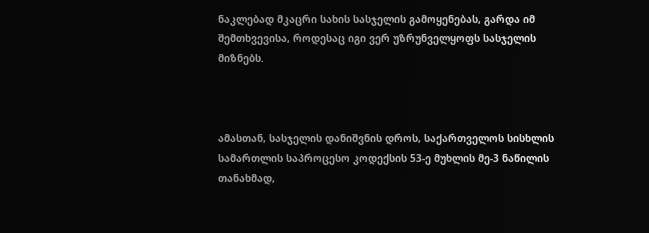ნაკლებად მკაცრი სახის სასჯელის გამოყენებას, გარდა იმ შემთხვევისა, როდესაც იგი ვერ უზრუნველყოფს სასჯელის მიზნებს.



ამასთან, სასჯელის დანიშვნის დროს, საქართველოს სისხლის სამართლის საპროცესო კოდექსის 53-ე მუხლის მე-3 ნაწილის თანახმად,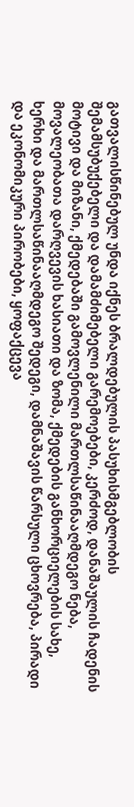გათვალისწინებულ უნდა იქნეს ბრალდებულის პასუხისმგებლობის შემამსუბუქებელი და დამამძიმებელი გარემოებები, კერძოდ, დანაშაულის ჩადენის მოტივი და მიზანი, ქმედებაში გამოვლენილი მართლსაწინააღმდეგო ნება, მოვალეობათა დარღვევის ხასიათი და ზომა, ქმედების განხორციელების სახე, ხერხი და მართლსაწინააღმდეგო შედეგი, დამნაშავის წარსული ცხოვრება, პირადი და ეკონომიკური პირობები, ყოფაქცევა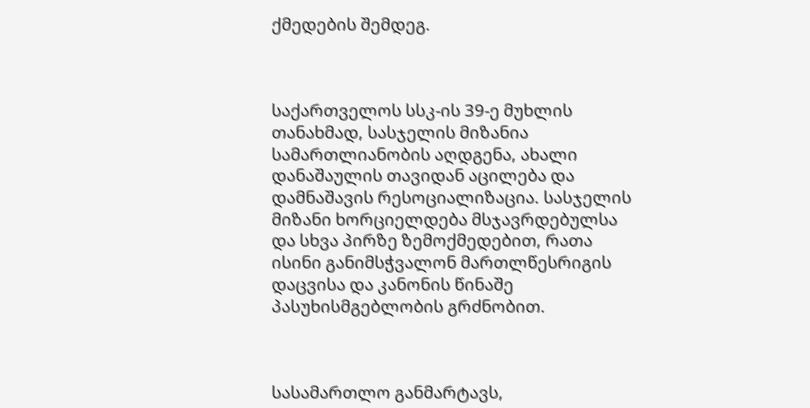ქმედების შემდეგ.



საქართველოს სსკ-ის 39-ე მუხლის თანახმად, სასჯელის მიზანია სამართლიანობის აღდგენა, ახალი დანაშაულის თავიდან აცილება და დამნაშავის რესოციალიზაცია. სასჯელის მიზანი ხორციელდება მსჯავრდებულსა და სხვა პირზე ზემოქმედებით, რათა ისინი განიმსჭვალონ მართლწესრიგის დაცვისა და კანონის წინაშე პასუხისმგებლობის გრძნობით.



სასამართლო განმარტავს,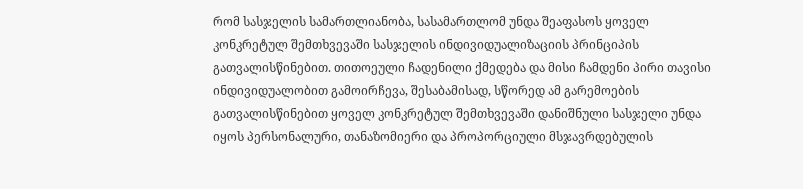რომ სასჯელის სამართლიანობა, სასამართლომ უნდა შეაფასოს ყოველ კონკრეტულ შემთხვევაში სასჯელის ინდივიდუალიზაციის პრინციპის გათვალისწინებით. თითოეული ჩადენილი ქმედება და მისი ჩამდენი პირი თავისი ინდივიდუალობით გამოირჩევა, შესაბამისად, სწორედ ამ გარემოების გათვალისწინებით ყოველ კონკრეტულ შემთხვევაში დანიშნული სასჯელი უნდა იყოს პერსონალური, თანაზომიერი და პროპორციული მსჯავრდებულის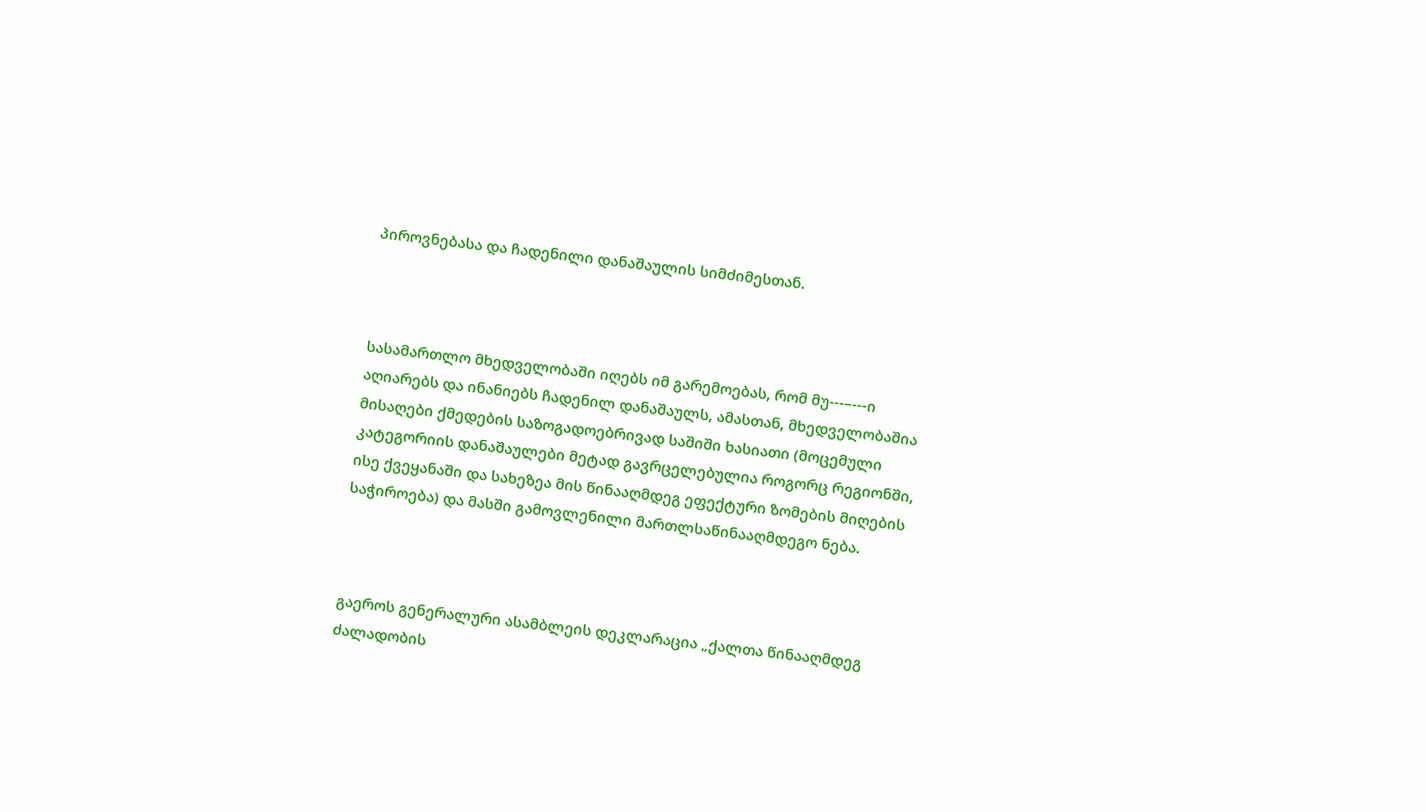პიროვნებასა და ჩადენილი დანაშაულის სიმძიმესთან.



სასამართლო მხედველობაში იღებს იმ გარემოებას, რომ მუ---–---ი აღიარებს და ინანიებს ჩადენილ დანაშაულს, ამასთან, მხედველობაშია მისაღები ქმედების საზოგადოებრივად საშიში ხასიათი (მოცემული კატეგორიის დანაშაულები მეტად გავრცელებულია როგორც რეგიონში, ისე ქვეყანაში და სახეზეა მის წინააღმდეგ ეფექტური ზომების მიღების საჭიროება) და მასში გამოვლენილი მართლსაწინააღმდეგო ნება.



გაეროს გენერალური ასამბლეის დეკლარაცია „ქალთა წინააღმდეგ ძალადობის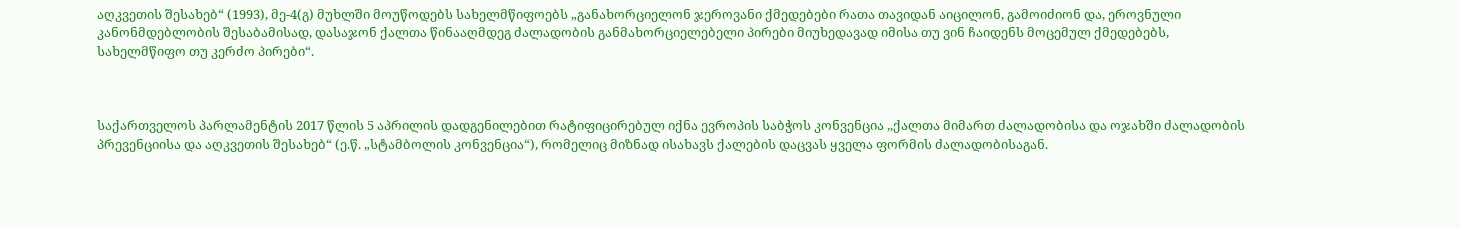აღკვეთის შესახებ“ (1993), მე-4(გ) მუხლში მოუწოდებს სახელმწიფოებს „განახორციელონ ჯეროვანი ქმედებები რათა თავიდან აიცილონ, გამოიძიონ და, ეროვნული კანონმდებლობის შესაბამისად, დასაჯონ ქალთა წინააღმდეგ ძალადობის განმახორციელებელი პირები მიუხედავად იმისა თუ ვინ ჩაიდენს მოცემულ ქმედებებს, სახელმწიფო თუ კერძო პირები“.



საქართველოს პარლამენტის 2017 წლის 5 აპრილის დადგენილებით რატიფიცირებულ იქნა ევროპის საბჭოს კონვენცია ,,ქალთა მიმართ ძალადობისა და ოჯახში ძალადობის პრევენციისა და აღკვეთის შესახებ“ (ე.წ. „სტამბოლის კონვენცია“), რომელიც მიზნად ისახავს ქალების დაცვას ყველა ფორმის ძალადობისაგან.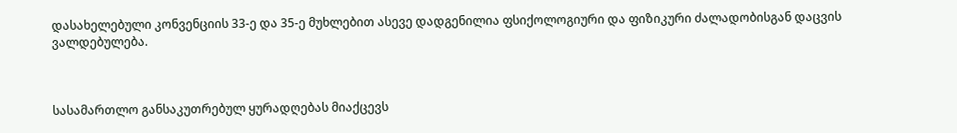დასახელებული კონვენციის 33-ე და 35-ე მუხლებით ასევე დადგენილია ფსიქოლოგიური და ფიზიკური ძალადობისგან დაცვის ვალდებულება.



სასამართლო განსაკუთრებულ ყურადღებას მიაქცევს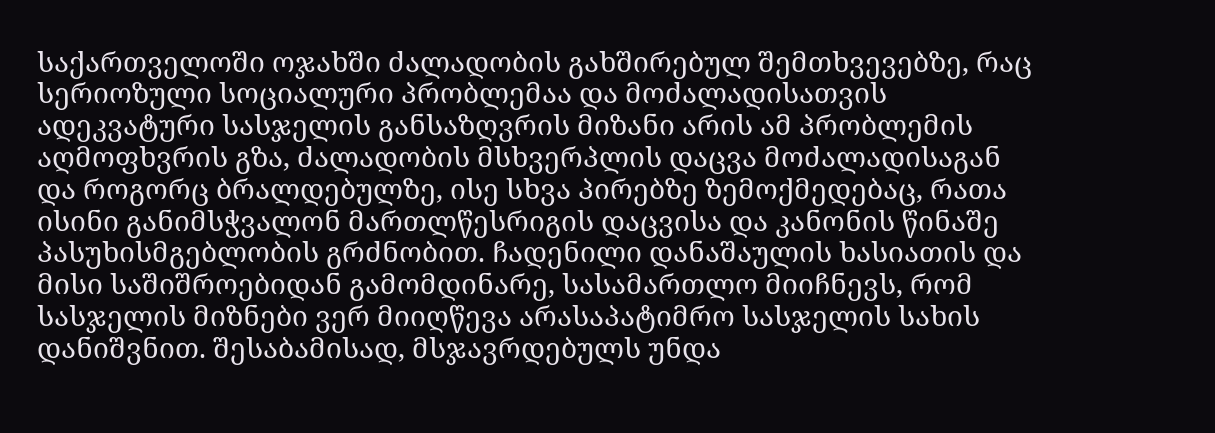საქართველოში ოჯახში ძალადობის გახშირებულ შემთხვევებზე, რაც სერიოზული სოციალური პრობლემაა და მოძალადისათვის ადეკვატური სასჯელის განსაზღვრის მიზანი არის ამ პრობლემის აღმოფხვრის გზა, ძალადობის მსხვერპლის დაცვა მოძალადისაგან და როგორც ბრალდებულზე, ისე სხვა პირებზე ზემოქმედებაც, რათა ისინი განიმსჭვალონ მართლწესრიგის დაცვისა და კანონის წინაშე პასუხისმგებლობის გრძნობით. ჩადენილი დანაშაულის ხასიათის და მისი საშიშროებიდან გამომდინარე, სასამართლო მიიჩნევს, რომ სასჯელის მიზნები ვერ მიიღწევა არასაპატიმრო სასჯელის სახის დანიშვნით. შესაბამისად, მსჯავრდებულს უნდა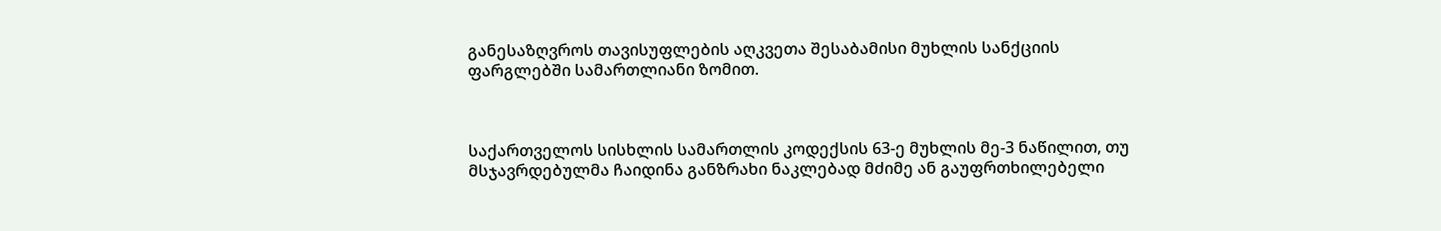განესაზღვროს თავისუფლების აღკვეთა შესაბამისი მუხლის სანქციის ფარგლებში სამართლიანი ზომით.



საქართველოს სისხლის სამართლის კოდექსის 63-ე მუხლის მე-3 ნაწილით, თუ მსჯავრდებულმა ჩაიდინა განზრახი ნაკლებად მძიმე ან გაუფრთხილებელი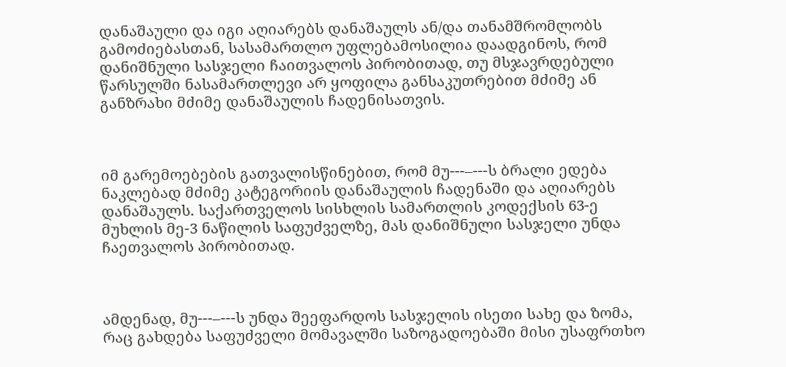დანაშაული და იგი აღიარებს დანაშაულს ან/და თანამშრომლობს გამოძიებასთან, სასამართლო უფლებამოსილია დაადგინოს, რომ დანიშნული სასჯელი ჩაითვალოს პირობითად, თუ მსჯავრდებული წარსულში ნასამართლევი არ ყოფილა განსაკუთრებით მძიმე ან განზრახი მძიმე დანაშაულის ჩადენისათვის.



იმ გარემოებების გათვალისწინებით, რომ მუ---–---ს ბრალი ედება ნაკლებად მძიმე კატეგორიის დანაშაულის ჩადენაში და აღიარებს დანაშაულს. საქართველოს სისხლის სამართლის კოდექსის 63-ე მუხლის მე-3 ნაწილის საფუძველზე, მას დანიშნული სასჯელი უნდა ჩაეთვალოს პირობითად.



ამდენად, მუ---–---ს უნდა შეეფარდოს სასჯელის ისეთი სახე და ზომა, რაც გახდება საფუძველი მომავალში საზოგადოებაში მისი უსაფრთხო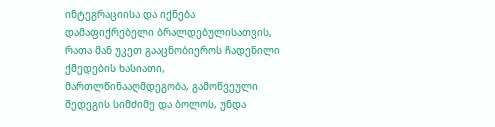ინტეგრაციისა და იქნება დამაფიქრებელი ბრალდებულისათვის, რათა მან უკეთ გააცნობიეროს ჩადენილი ქმედების ხასიათი, მართლწინააღმდეგობა, გამოწვეული შედეგის სიმძიმე და ბოლოს, უნდა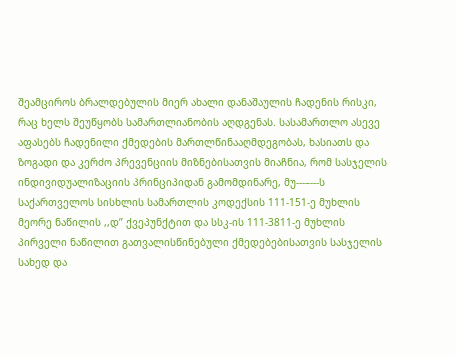შეამციროს ბრალდებულის მიერ ახალი დანაშაულის ჩადენის რისკი, რაც ხელს შეუწყობს სამართლიანობის აღდგენას. სასამართლო ასევე აფასებს ჩადენილი ქმედების მართლწინააღმდეგობას, ხასიათს და ზოგადი და კერძო პრევენციის მიზნებისათვის მიაჩნია, რომ სასჯელის ინდივიდუალიზაციის პრინციპიდან გამომდინარე, მუ---–---ს საქართველოს სისხლის სამართლის კოდექსის 111-151-ე მუხლის მეორე ნაწილის ,,დ’’ ქვეპუნქტით და სსკ-ის 111-3811-ე მუხლის პირველი ნაწილით გათვალისწინებული ქმედებებისათვის სასჯელის სახედ და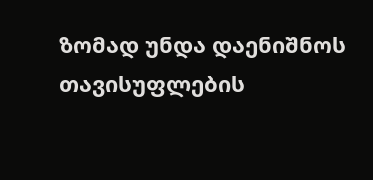ზომად უნდა დაენიშნოს თავისუფლების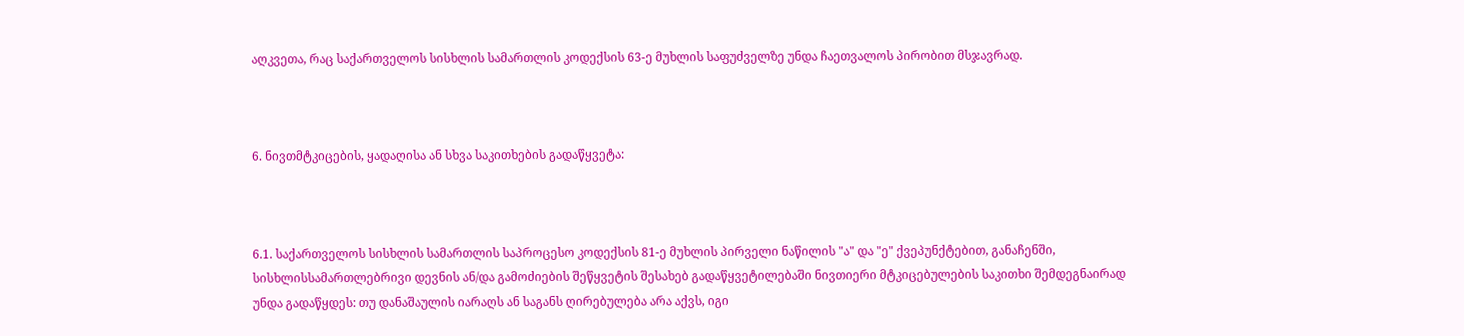აღკვეთა, რაც საქართველოს სისხლის სამართლის კოდექსის 63-ე მუხლის საფუძველზე უნდა ჩაეთვალოს პირობით მსჯავრად.



6. ნივთმტკიცების, ყადაღისა ან სხვა საკითხების გადაწყვეტა:



6.1. საქართველოს სისხლის სამართლის საპროცესო კოდექსის 81-ე მუხლის პირველი ნაწილის "ა" და "ე" ქვეპუნქტებით, განაჩენში, სისხლისსამართლებრივი დევნის ან/და გამოძიების შეწყვეტის შესახებ გადაწყვეტილებაში ნივთიერი მტკიცებულების საკითხი შემდეგნაირად უნდა გადაწყდეს: თუ დანაშაულის იარაღს ან საგანს ღირებულება არა აქვს, იგი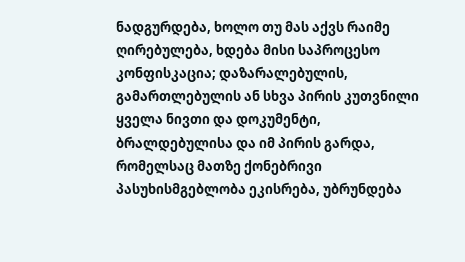ნადგურდება, ხოლო თუ მას აქვს რაიმე ღირებულება, ხდება მისი საპროცესო კონფისკაცია; დაზარალებულის, გამართლებულის ან სხვა პირის კუთვნილი ყველა ნივთი და დოკუმენტი, ბრალდებულისა და იმ პირის გარდა, რომელსაც მათზე ქონებრივი პასუხისმგებლობა ეკისრება, უბრუნდება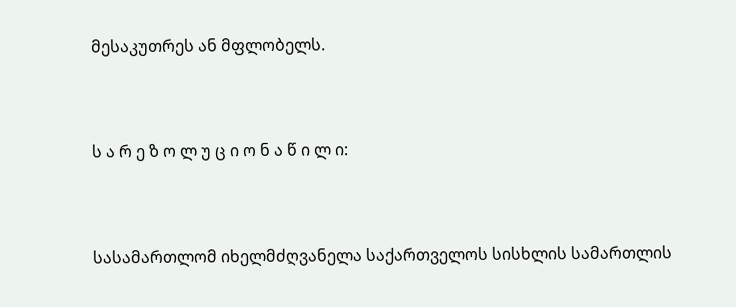მესაკუთრეს ან მფლობელს.



ს ა რ ე ზ ო ლ უ ც ი ო ნ ა წ ი ლ ი:



სასამართლომ იხელმძღვანელა საქართველოს სისხლის სამართლის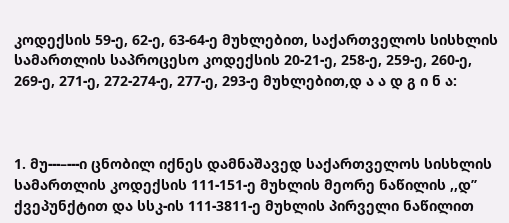კოდექსის 59-ე, 62-ე, 63-64-ე მუხლებით, საქართველოს სისხლის სამართლის საპროცესო კოდექსის 20-21-ე, 258-ე, 259-ე, 260-ე, 269-ე, 271-ე, 272-274-ე, 277-ე, 293-ე მუხლებით,დ ა ა დ გ ი ნ ა:



1. მუ---–---ი ცნობილ იქნეს დამნაშავედ საქართველოს სისხლის სამართლის კოდექსის 111-151-ე მუხლის მეორე ნაწილის ,,დ’’ ქვეპუნქტით და სსკ-ის 111-3811-ე მუხლის პირველი ნაწილით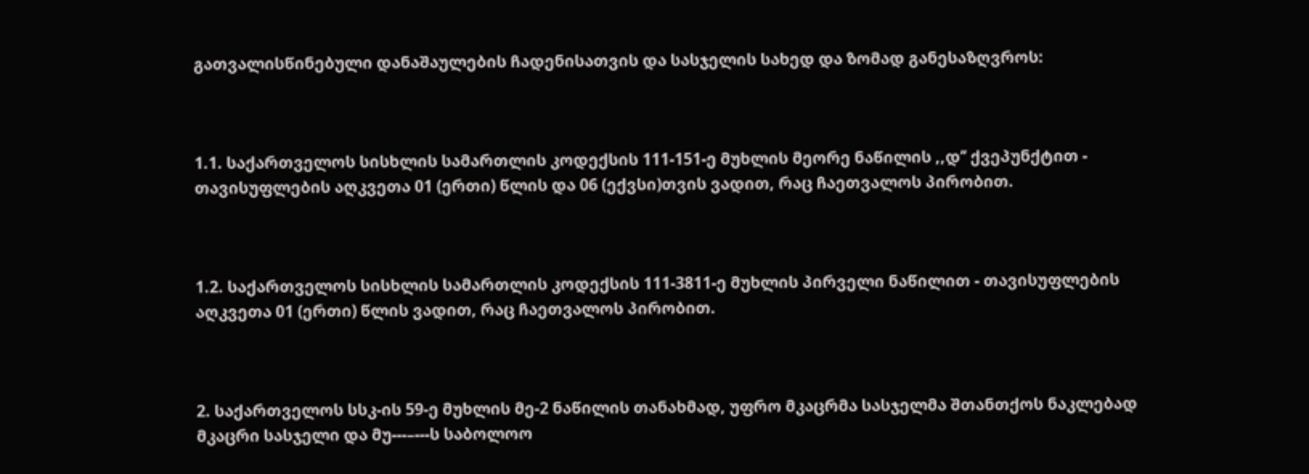გათვალისწინებული დანაშაულების ჩადენისათვის და სასჯელის სახედ და ზომად განესაზღვროს:



1.1. საქართველოს სისხლის სამართლის კოდექსის 111-151-ე მუხლის მეორე ნაწილის ,,დ’’ ქვეპუნქტით - თავისუფლების აღკვეთა 01 (ერთი) წლის და 06 (ექვსი)თვის ვადით, რაც ჩაეთვალოს პირობით.



1.2. საქართველოს სისხლის სამართლის კოდექსის 111-3811-ე მუხლის პირველი ნაწილით - თავისუფლების აღკვეთა 01 (ერთი) წლის ვადით, რაც ჩაეთვალოს პირობით.



2. საქართველოს სსკ-ის 59-ე მუხლის მე-2 ნაწილის თანახმად, უფრო მკაცრმა სასჯელმა შთანთქოს ნაკლებად მკაცრი სასჯელი და მუ---–---ს საბოლოო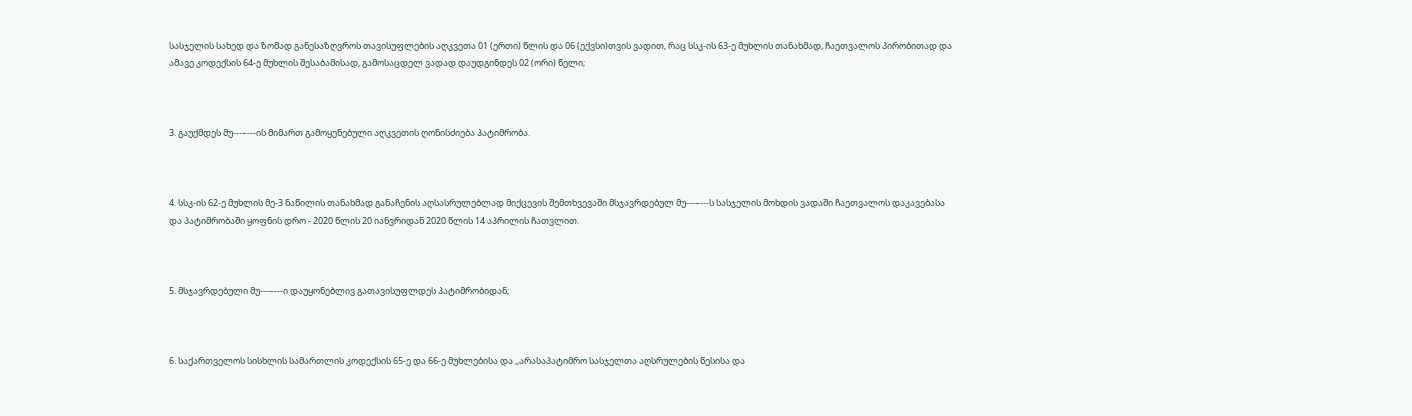სასჯელის სახედ და ზომად განესაზღვროს თავისუფლების აღკვეთა 01 (ერთი) წლის და 06 (ექვსი)თვის ვადით, რაც სსკ-ის 63-ე მუხლის თანახმად, ჩაეთვალოს პირობითად და ამავე კოდექსის 64-ე მუხლის შესაბამისად, გამოსაცდელ ვადად დაუდგინდეს 02 (ორი) წელი;



3. გაუქმდეს მუ---–---ის მიმართ გამოყენებული აღკვეთის ღონისძიება პატიმრობა.



4. სსკ-ის 62-ე მუხლის მე-3 ნაწილის თანახმად განაჩენის აღსასრულებლად მიქცევის შემთხვევაში მსჯავრდებულ მუ---–---ს სასჯელის მოხდის ვადაში ჩაეთვალოს დაკავებასა და პატიმრობაში ყოფნის დრო - 2020 წლის 20 იანვრიდან 2020 წლის 14 აპრილის ჩათვლით.



5. მსჯავრდებული მუ---–---ი დაუყონებლივ გათავისუფლდეს პატიმრობიდან;



6. საქართველოს სისხლის სამართლის კოდექსის 65-ე და 66-ე მუხლებისა და ,,არასაპატიმრო სასჯელთა აღსრულების წესისა და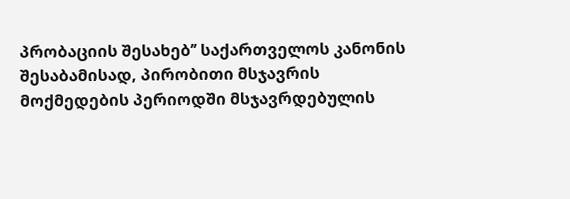პრობაციის შესახებ’’ საქართველოს კანონის შესაბამისად, პირობითი მსჯავრის მოქმედების პერიოდში მსჯავრდებულის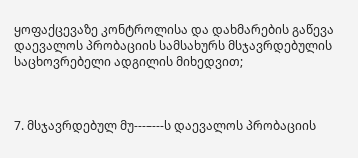ყოფაქცევაზე კონტროლისა და დახმარების გაწევა დაევალოს პრობაციის სამსახურს მსჯავრდებულის საცხოვრებელი ადგილის მიხედვით;



7. მსჯავრდებულ მუ---–---ს დაევალოს პრობაციის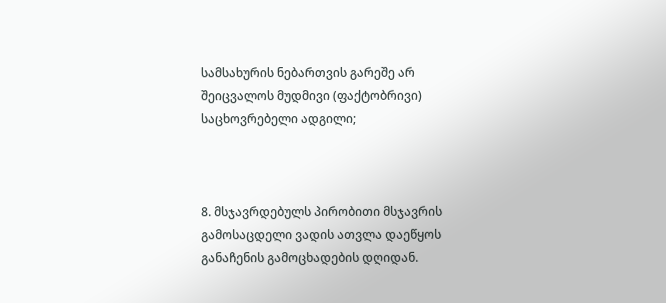სამსახურის ნებართვის გარეშე არ შეიცვალოს მუდმივი (ფაქტობრივი) საცხოვრებელი ადგილი;



8. მსჯავრდებულს პირობითი მსჯავრის გამოსაცდელი ვადის ათვლა დაეწყოს განაჩენის გამოცხადების დღიდან.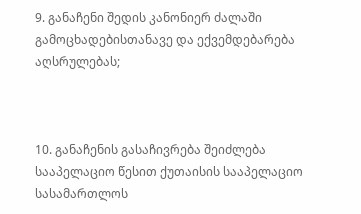9. განაჩენი შედის კანონიერ ძალაში გამოცხადებისთანავე და ექვემდებარება აღსრულებას;



10. განაჩენის გასაჩივრება შეიძლება სააპელაციო წესით ქუთაისის სააპელაციო სასამართლოს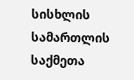სისხლის სამართლის საქმეთა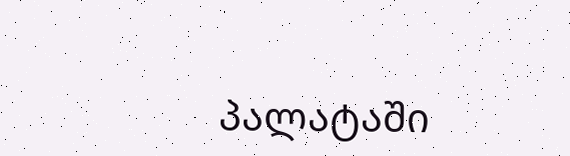პალატაში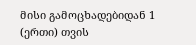მისი გამოცხადებიდან 1 (ერთი) თვის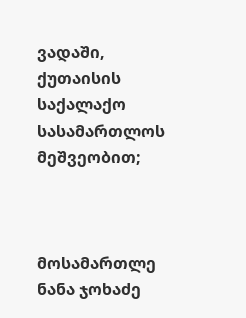ვადაში, ქუთაისის საქალაქო სასამართლოს მეშვეობით;



მოსამართლე ნანა ჯოხაძე